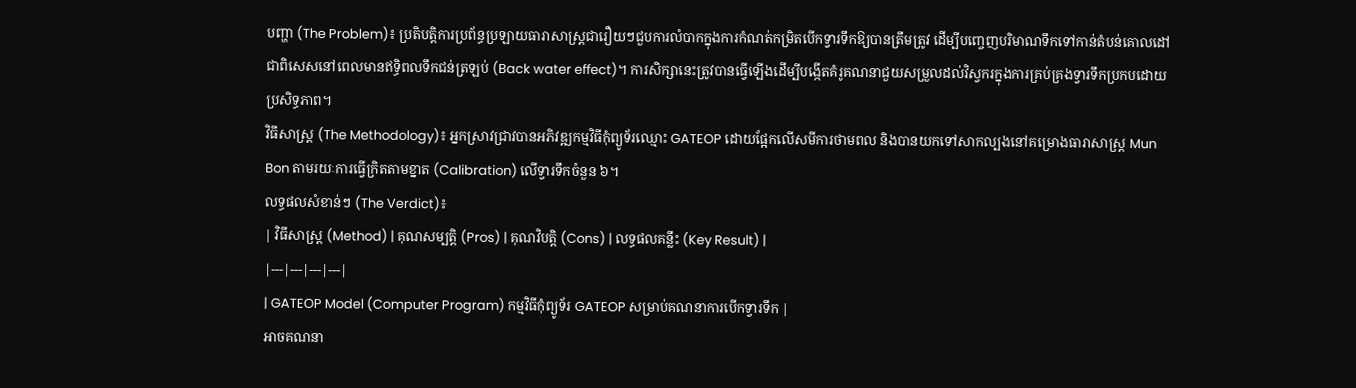បញ្ហា (The Problem)៖ ប្រតិបត្តិការប្រព័ន្ធប្រឡាយធារាសាស្រ្តជារឿយៗជួបការលំបាកក្នុងការកំណត់កម្រិតបើកទ្វារទឹកឱ្យបានត្រឹមត្រូវ ដើម្បីបញ្ចេញបរិមាណទឹកទៅកាន់តំបន់គោលដៅ ជាពិសេសនៅពេលមានឥទ្ធិពលទឹកជន់ត្រឡប់ (Back water effect)។ ការសិក្សានេះត្រូវបានធ្វើឡើងដើម្បីបង្កើតគំរូគណនាជួយសម្រួលដល់វិស្វករក្នុងការគ្រប់គ្រងទ្វារទឹកប្រកបដោយប្រសិទ្ធភាព។
វិធីសាស្ត្រ (The Methodology)៖ អ្នកស្រាវជ្រាវបានអភិវឌ្ឍកម្មវិធីកុំព្យូទ័រឈ្មោះ GATEOP ដោយផ្អែកលើសមីការថាមពល និងបានយកទៅសាកល្បងនៅគម្រោងធារាសាស្រ្ត Mun Bon តាមរយៈការធ្វើក្រិតតាមខ្នាត (Calibration) លើទ្វារទឹកចំនួន ៦។
លទ្ធផលសំខាន់ៗ (The Verdict)៖
| វិធីសាស្ត្រ (Method) | គុណសម្បត្តិ (Pros) | គុណវិបត្តិ (Cons) | លទ្ធផលគន្លឹះ (Key Result) |
|---|---|---|---|
| GATEOP Model (Computer Program) កម្មវិធីកុំព្យូទ័រ GATEOP សម្រាប់គណនាការបើកទ្វារទឹក |
អាចគណនា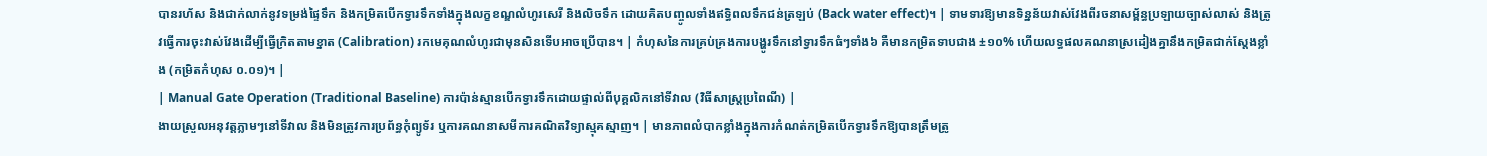បានរហ័ស និងជាក់លាក់នូវទម្រង់ផ្ទៃទឹក និងកម្រិតបើកទ្វារទឹកទាំងក្នុងលក្ខខណ្ឌលំហូរសេរី និងលិចទឹក ដោយគិតបញ្ចូលទាំងឥទ្ធិពលទឹកជន់ត្រឡប់ (Back water effect)។ | ទាមទារឱ្យមានទិន្នន័យវាស់វែងពីរចនាសម្ព័ន្ធប្រឡាយច្បាស់លាស់ និងត្រូវធ្វើការចុះវាស់វែងដើម្បីធ្វើក្រិតតាមខ្នាត (Calibration) រកមេគុណលំហូរជាមុនសិនទើបអាចប្រើបាន។ | កំហុសនៃការគ្រប់គ្រងការបង្ហូរទឹកនៅទ្វារទឹកធំៗទាំង៦ គឺមានកម្រិតទាបជាង ±១០% ហើយលទ្ធផលគណនាស្រដៀងគ្នានឹងកម្រិតជាក់ស្តែងខ្លាំង (កម្រិតកំហុស ០.០១)។ |
| Manual Gate Operation (Traditional Baseline) ការប៉ាន់ស្មានបើកទ្វារទឹកដោយផ្ទាល់ពីបុគ្គលិកនៅទីវាល (វិធីសាស្ត្រប្រពៃណី) |
ងាយស្រួលអនុវត្តភ្លាមៗនៅទីវាល និងមិនត្រូវការប្រព័ន្ធកុំព្យូទ័រ ឬការគណនាសមីការគណិតវិទ្យាស្មុគស្មាញ។ | មានភាពលំបាកខ្លាំងក្នុងការកំណត់កម្រិតបើកទ្វារទឹកឱ្យបានត្រឹមត្រូ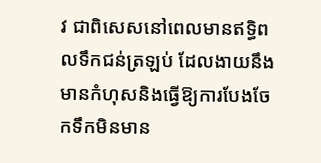វ ជាពិសេសនៅពេលមានឥទ្ធិពលទឹកជន់ត្រឡប់ ដែលងាយនឹងមានកំហុសនិងធ្វើឱ្យការបែងចែកទឹកមិនមាន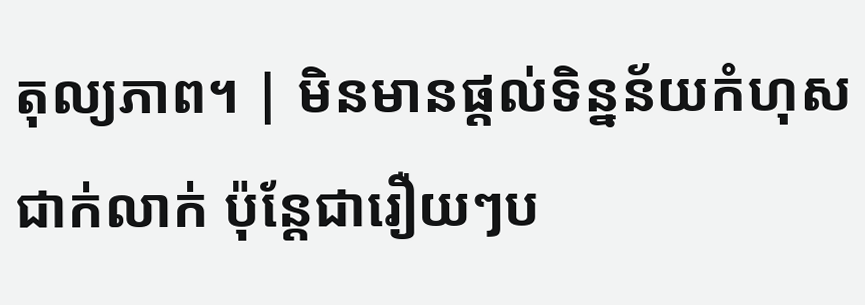តុល្យភាព។ | មិនមានផ្តល់ទិន្នន័យកំហុសជាក់លាក់ ប៉ុន្តែជារឿយៗប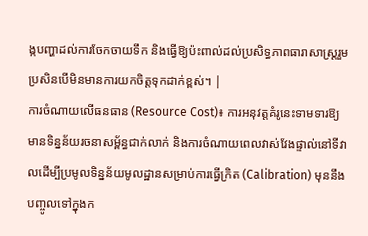ង្កបញ្ហាដល់ការចែកចាយទឹក និងធ្វើឱ្យប៉ះពាល់ដល់ប្រសិទ្ធភាពធារាសាស្ត្ររួម ប្រសិនបើមិនមានការយកចិត្តទុកដាក់ខ្ពស់។ |
ការចំណាយលើធនធាន (Resource Cost)៖ ការអនុវត្តគំរូនេះទាមទារឱ្យមានទិន្នន័យរចនាសម្ព័ន្ធជាក់លាក់ និងការចំណាយពេលវាស់វែងផ្ទាល់នៅទីវាលដើម្បីប្រមូលទិន្នន័យមូលដ្ឋានសម្រាប់ការធ្វើក្រិត (Calibration) មុននឹងបញ្ចូលទៅក្នុងក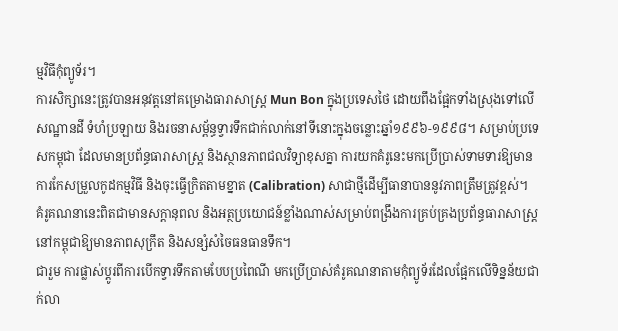ម្មវិធីកុំព្យូទ័រ។
ការសិក្សានេះត្រូវបានអនុវត្តនៅគម្រោងធារាសាស្ត្រ Mun Bon ក្នុងប្រទេសថៃ ដោយពឹងផ្អែកទាំងស្រុងទៅលើសណ្ឋានដី ទំហំប្រឡាយ និងរចនាសម្ព័ន្ធទ្វារទឹកជាក់លាក់នៅទីនោះក្នុងចន្លោះឆ្នាំ១៩៩៦-១៩៩៨។ សម្រាប់ប្រទេសកម្ពុជា ដែលមានប្រព័ន្ធធារាសាស្ត្រ និងស្ថានភាពជលវិទ្យាខុសគ្នា ការយកគំរូនេះមកប្រើប្រាស់ទាមទារឱ្យមានការកែសម្រួលកូដកម្មវិធី និងចុះធ្វើក្រិតតាមខ្នាត (Calibration) សាជាថ្មីដើម្បីធានាបាននូវភាពត្រឹមត្រូវខ្ពស់។
គំរូគណនានេះពិតជាមានសក្តានុពល និងអត្ថប្រយោជន៍ខ្លាំងណាស់សម្រាប់ពង្រឹងការគ្រប់គ្រងប្រព័ន្ធធារាសាស្ត្រនៅកម្ពុជាឱ្យមានភាពសុក្រឹត និងសន្សំសំចៃធនធានទឹក។
ជារួម ការផ្លាស់ប្តូរពីការបើកទ្វារទឹកតាមបែបប្រពៃណី មកប្រើប្រាស់គំរូគណនាតាមកុំព្យូទ័រដែលផ្អែកលើទិន្នន័យជាក់លា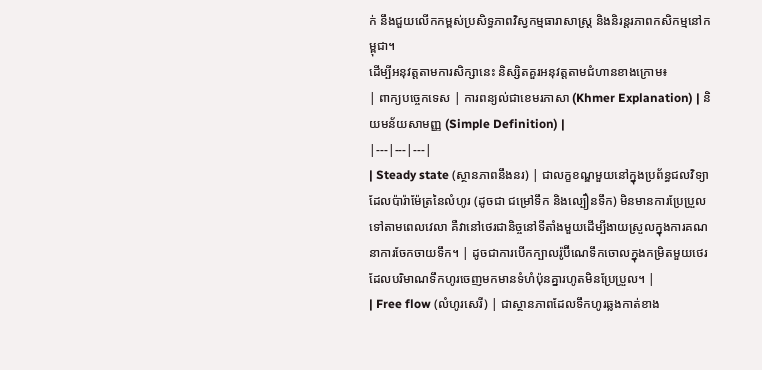ក់ នឹងជួយលើកកម្ពស់ប្រសិទ្ធភាពវិស្វកម្មធារាសាស្ត្រ និងនិរន្តរភាពកសិកម្មនៅកម្ពុជា។
ដើម្បីអនុវត្តតាមការសិក្សានេះ និស្សិតគួរអនុវត្តតាមជំហានខាងក្រោម៖
| ពាក្យបច្ចេកទេស | ការពន្យល់ជាខេមរភាសា (Khmer Explanation) | និយមន័យសាមញ្ញ (Simple Definition) |
|---|---|---|
| Steady state (ស្ថានភាពនឹងនរ) | ជាលក្ខខណ្ឌមួយនៅក្នុងប្រព័ន្ធជលវិទ្យាដែលប៉ារ៉ាម៉ែត្រនៃលំហូរ (ដូចជា ជម្រៅទឹក និងល្បឿនទឹក) មិនមានការប្រែប្រួលទៅតាមពេលវេលា គឺវានៅថេរជានិច្ចនៅទីតាំងមួយដើម្បីងាយស្រួលក្នុងការគណនាការចែកចាយទឹក។ | ដូចជាការបើកក្បាលរ៉ូប៊ីណេទឹកចោលក្នុងកម្រិតមួយថេរ ដែលបរិមាណទឹកហូរចេញមកមានទំហំប៉ុនគ្នារហូតមិនប្រែប្រួល។ |
| Free flow (លំហូរសេរី) | ជាស្ថានភាពដែលទឹកហូរឆ្លងកាត់ខាង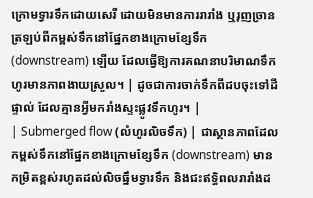ក្រោមទ្វារទឹកដោយសេរី ដោយមិនមានការរារាំង ឬរុញច្រានត្រឡប់ពីកម្ពស់ទឹកនៅផ្នែកខាងក្រោមខ្សែទឹក (downstream) ឡើយ ដែលធ្វើឱ្យការគណនាបរិមាណទឹកហូរមានភាពងាយស្រួល។ | ដូចជាការចាក់ទឹកពីដបចុះទៅដីផ្ទាល់ ដែលគ្មានអ្វីមករាំងស្ទះផ្លូវទឹកហូរ។ |
| Submerged flow (លំហូរលិចទឹក) | ជាស្ថានភាពដែលកម្ពស់ទឹកនៅផ្នែកខាងក្រោមខ្សែទឹក (downstream) មានកម្រិតខ្ពស់រហូតដល់លិចធ្នឹមទ្វារទឹក និងជះឥទ្ធិពលរារាំងដ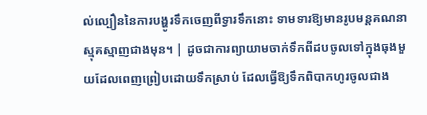ល់ល្បឿននៃការបង្ហូរទឹកចេញពីទ្វារទឹកនោះ ទាមទារឱ្យមានរូបមន្តគណនាស្មុគស្មាញជាងមុន។ | ដូចជាការព្យាយាមចាក់ទឹកពីដបចូលទៅក្នុងធុងមួយដែលពេញព្រៀបដោយទឹកស្រាប់ ដែលធ្វើឱ្យទឹកពិបាកហូរចូលជាង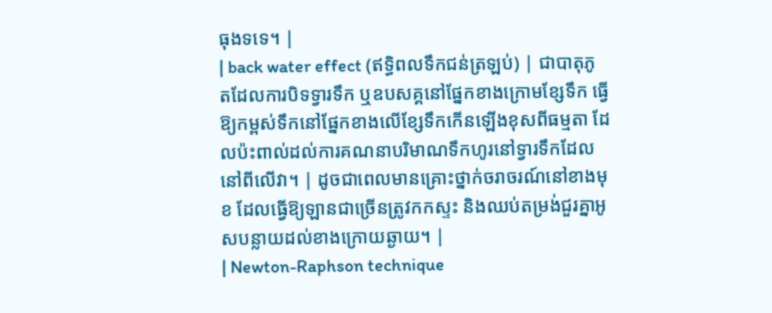ធុងទទេ។ |
| back water effect (ឥទ្ធិពលទឹកជន់ត្រឡប់) | ជាបាតុភូតដែលការបិទទ្វារទឹក ឬឧបសគ្គនៅផ្នែកខាងក្រោមខ្សែទឹក ធ្វើឱ្យកម្ពស់ទឹកនៅផ្នែកខាងលើខ្សែទឹកកើនឡើងខុសពីធម្មតា ដែលប៉ះពាល់ដល់ការគណនាបរិមាណទឹកហូរនៅទ្វារទឹកដែលនៅពីលើវា។ | ដូចជាពេលមានគ្រោះថ្នាក់ចរាចរណ៍នៅខាងមុខ ដែលធ្វើឱ្យឡានជាច្រើនត្រូវកកស្ទះ និងឈប់តម្រង់ជួរគ្នាអូសបន្លាយដល់ខាងក្រោយឆ្ងាយ។ |
| Newton-Raphson technique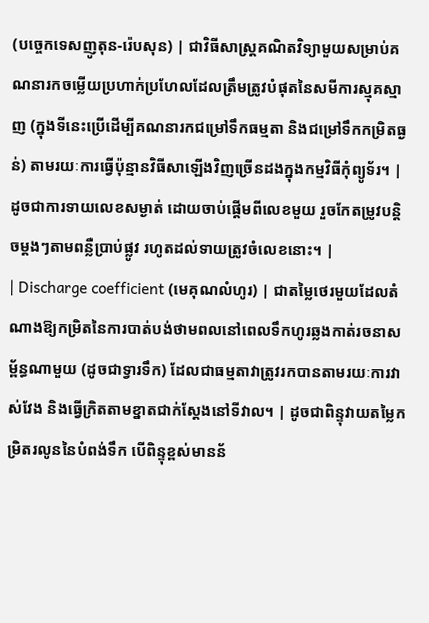(បច្ចេកទេសញូតុន-រ៉េបសុន) | ជាវិធីសាស្ត្រគណិតវិទ្យាមួយសម្រាប់គណនារកចម្លើយប្រហាក់ប្រហែលដែលត្រឹមត្រូវបំផុតនៃសមីការស្មុគស្មាញ (ក្នុងទីនេះប្រើដើម្បីគណនារកជម្រៅទឹកធម្មតា និងជម្រៅទឹកកម្រិតធ្ងន់) តាមរយៈការធ្វើប៉ុន្មានវិធីសាឡើងវិញច្រើនដងក្នុងកម្មវិធីកុំព្យូទ័រ។ | ដូចជាការទាយលេខសម្ងាត់ ដោយចាប់ផ្តើមពីលេខមួយ រួចកែតម្រូវបន្តិចម្តងៗតាមពន្លឺប្រាប់ផ្លូវ រហូតដល់ទាយត្រូវចំលេខនោះ។ |
| Discharge coefficient (មេគុណលំហូរ) | ជាតម្លៃថេរមួយដែលតំណាងឱ្យកម្រិតនៃការបាត់បង់ថាមពលនៅពេលទឹកហូរឆ្លងកាត់រចនាសម្ព័ន្ធណាមួយ (ដូចជាទ្វារទឹក) ដែលជាធម្មតាវាត្រូវរកបានតាមរយៈការវាស់វែង និងធ្វើក្រិតតាមខ្នាតជាក់ស្តែងនៅទីវាល។ | ដូចជាពិន្ទុវាយតម្លៃកម្រិតរលូននៃបំពង់ទឹក បើពិន្ទុខ្ពស់មានន័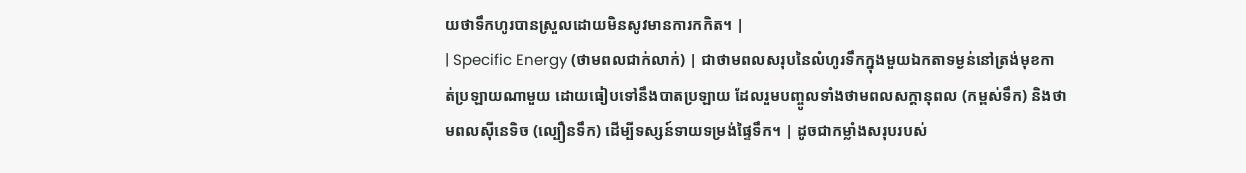យថាទឹកហូរបានស្រួលដោយមិនសូវមានការកកិត។ |
| Specific Energy (ថាមពលជាក់លាក់) | ជាថាមពលសរុបនៃលំហូរទឹកក្នុងមួយឯកតាទម្ងន់នៅត្រង់មុខកាត់ប្រឡាយណាមួយ ដោយធៀបទៅនឹងបាតប្រឡាយ ដែលរួមបញ្ចូលទាំងថាមពលសក្តានុពល (កម្ពស់ទឹក) និងថាមពលស៊ីនេទិច (ល្បឿនទឹក) ដើម្បីទស្សន៍ទាយទម្រង់ផ្ទៃទឹក។ | ដូចជាកម្លាំងសរុបរបស់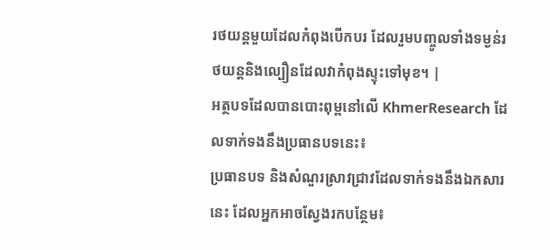រថយន្តមួយដែលកំពុងបើកបរ ដែលរួមបញ្ចូលទាំងទម្ងន់រថយន្តនិងល្បឿនដែលវាកំពុងស្ទុះទៅមុខ។ |
អត្ថបទដែលបានបោះពុម្ពនៅលើ KhmerResearch ដែលទាក់ទងនឹងប្រធានបទនេះ៖
ប្រធានបទ និងសំណួរស្រាវជ្រាវដែលទាក់ទងនឹងឯកសារនេះ ដែលអ្នកអាចស្វែងរកបន្ថែម៖